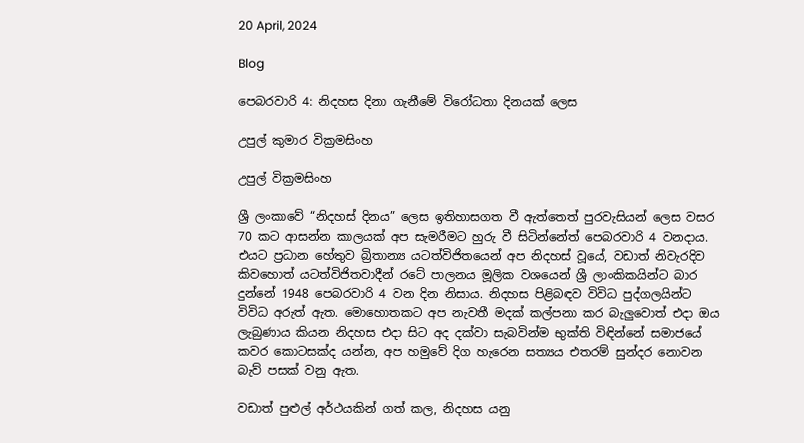20 April, 2024

Blog

පෙබරවාරි 4: නිදහස දිනා ගැනීමේ විරෝධතා දිනයක් ලෙස

උපුල් කුමාර වික්‍රමසිංහ

උපුල් වික්‍රමසිංහ

ශ්‍රී ලංකාවේ “නිදහස් දිනය” ලෙස ඉතිහාසගත වී ඇත්තෙත් පුරවැසියන් ලෙස වසර 70 කට ආසන්න කාලයක් අප සැමරීමට හුරු වී සිටින්නේත් පෙබරවාරි 4 වනදාය. එයට ප්‍රධාන හේතුව බ්‍රිතාන්‍ය යටත්විජිතයෙන් අප නිදහස් වූයේ, වඩාත් නිවැරදිව කිවහොත් යටත්විජිතවාදීන් රටේ පාලනය මූලික වශයෙන් ශ්‍රී ලාංකිකයින්ට බාර දුන්නේ 1948 පෙබරවාරි 4 වන දින නිසාය. නිදහස පිළිබඳව විවිධ පුද්ගලයින්ට විවිධ අරුත් ඇත. මොහොතකට අප නැවතී මදක් කල්පනා කර බැලුවොත් එදා ඔය ලැබුණාය කියන නිදහස එදා සිට අද දක්වා සැබවින්ම භුක්ති විඳින්නේ සමාජයේ කවර කොටසක්ද යන්න, අප හමුවේ දිග හැරෙන සත්‍යය එතරම් සුන්දර නොවන බැව් පසක් වනු ඇත.

වඩාත් පුළුල් අර්ථයකින් ගත් කල, නිදහස යනු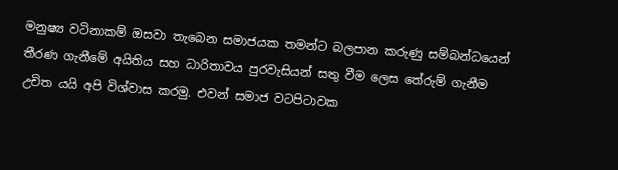මනුෂ්‍ය වටිනාකම් ඔසවා තැබෙන සමාජයක තමන්ට බලපාන කරුණු සම්බන්ධයෙන් තීරණ ගැනීමේ අයිතිය සහ ධාරිතාවය පුරවැසියන් සතු වීම ලෙස තේරුම් ගැනීම උචිත යයි අපි විශ්වාස කරමු. එවන් සමාජ වටපිටාවක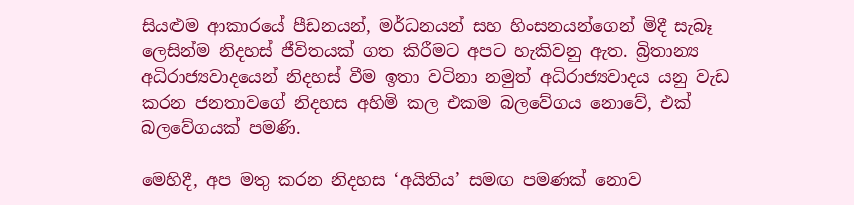සියළුම ආකාරයේ පීඩනයන්, මර්ධනයන් සහ හිංසනයන්ගෙන් මිදී සැබෑ ලෙසින්ම නිදහස් ජීවිතයක් ගත කිරීමට අපට හැකිවනු ඇත. බ්‍රිතාන්‍ය අධිරාජ්‍යවාදයෙන් නිදහස් වීම ඉතා වටිනා නමුත් අධිරාජ්‍යවාදය යනු වැඩ කරන ජනතාවගේ නිදහස අහිමි කල එකම බලවේගය නොවේ, එක් බලවේගයක් පමණි.

මෙහිදී, අප මතු කරන නිදහස ‘අයිතිය’ සමඟ පමණක් නොව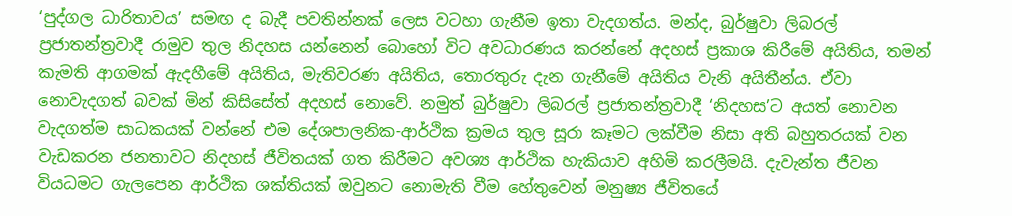‘පුද්ගල ධාරිතාවය’ සමඟ ද බැදී පවතින්නක් ලෙස වටහා ගැනීම ඉතා වැදගත්ය. මන්ද, බුර්ෂුවා ලිබරල් ප්‍රජාතන්ත්‍රවාදී රාමුව තුල නිදහස යන්නෙන් බොහෝ විට අවධාරණය කරන්නේ අදහස් ප්‍රකාශ කිරීමේ අයිතිය, තමන් කැමති ආගමක් ඇදහීමේ අයිතිය, මැතිවරණ අයිතිය, තොරතුරු දැන ගැනීමේ අයිතිය වැනි අයිතීන්ය. ඒවා නොවැදගත් බවක් මින් කිසිසේත් අදහස් නොවේ. නමුත් බුර්ෂුවා ලිබරල් ප්‍රජාතන්ත්‍රවාදී ‘නිදහස’ට අයත් නොවන වැදගත්ම සාධකයක් වන්නේ එම දේශපාලනික-ආර්ථික ක්‍රමය තුල සූරා කෑමට ලක්වීම නිසා අති බහුතරයක් වන වැඩකරන ජනතාවට නිදහස් ජීවිතයක් ගත කිරීමට අවශ්‍ය ආර්ථික හැකියාව අහිමි කරලීමයි. දැවැන්ත ජීවන වියධමට ගැලපෙන ආර්ථික ශක්තියක් ඔවුනට නොමැති වීම හේතුවෙන් මනුෂ්‍ය ජීවිතයේ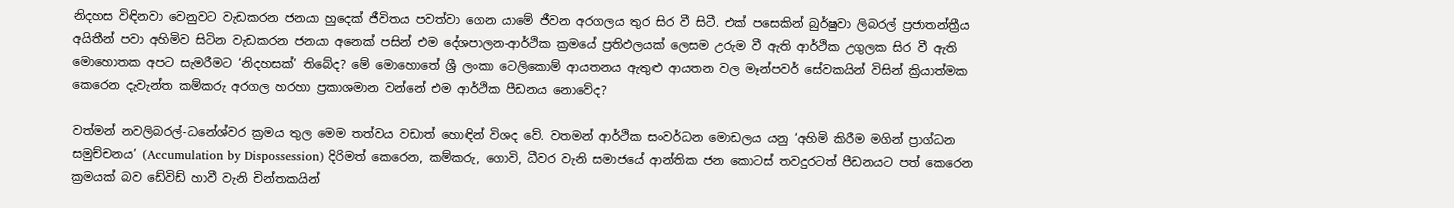නිදහස විඳිනවා වෙනුවට වැඩකරන ජනයා හුදෙක් ජීවිතය පවත්වා ගෙන යාමේ ජීවන අරගලය තුර සිර වී සිටී. එක් පසෙකින් බුර්ෂුවා ලිබරල් ප්‍රජාතන්ත්‍රීය අයිතීන් පවා අහිමිව සිටින වැඩකරන ජනයා අනෙක් පසින් එම දේශපාලන-ආර්ථික ක්‍රමයේ ප්‍රතිඵලයක් ලෙසම උරුම වී ඇති ආර්ථික උගුලක සිර වී ඇති මොහොතක අපට සැමරීමට ‘නිදහසක්’ තිබේද? මේ මොහොතේ ශ්‍රී ලංකා ටෙලිකොම් ආයතනය ඇතුළු ආයතන වල මෑන්පවර් සේවකයින් විසින් ක්‍රියාත්මක කෙරෙන දැවැන්ත කම්කරු අරගල හරහා ප්‍රකාශමාන වන්නේ එම ආර්ථික පීඩනය නොවේද?

වත්මන් නවලිබරල්-ධනේශ්වර ක්‍රමය තුල මෙම තත්වය වඩාත් හොඳින් විශද වේ. වතමන් ආර්ථික සංවර්ධන මොඩලය යනු ‘අහිමි කිරීම මගින් ප්‍රාග්ධන සමුච්චනය’ (Accumulation by Dispossession) දිරිමත් කෙරෙන, කම්කරු, ගොවි, ධීවර වැනි සමාජයේ ආන්තික ජන කොටස් තවදුරටත් පීඩනයට පත් කෙරෙන ක්‍රමයක් බව ඩේවිඩ් හාවී වැනි චින්තකයින්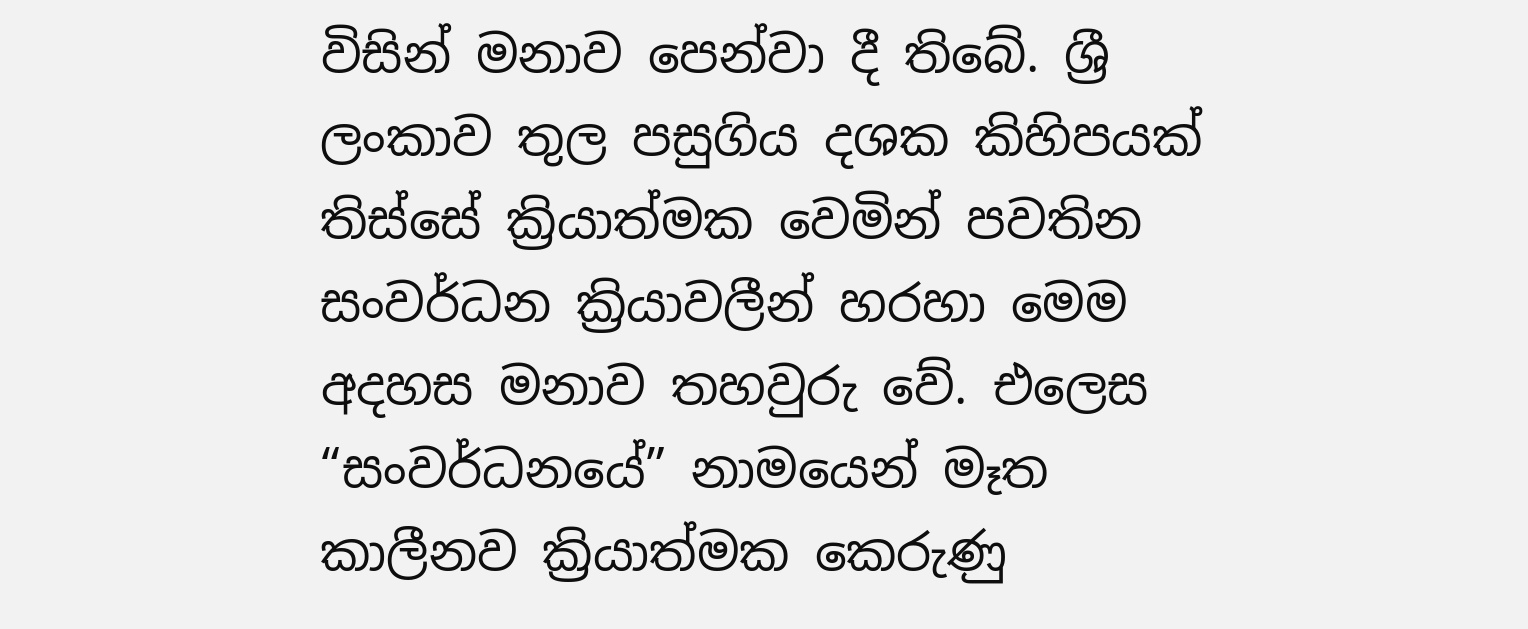විසින් මනාව පෙන්වා දී තිබේ. ශ්‍රී ලංකාව තුල පසුගිය දශක කිහිපයක් තිස්සේ ක්‍රියාත්මක වෙමින් පවතින සංවර්ධන ක්‍රියාවලීන් හරහා මෙම අදහස මනාව තහවුරු වේ. එලෙස “සංවර්ධනයේ” නාමයෙන් මෑත කාලීනව ක්‍රියාත්මක කෙරුණු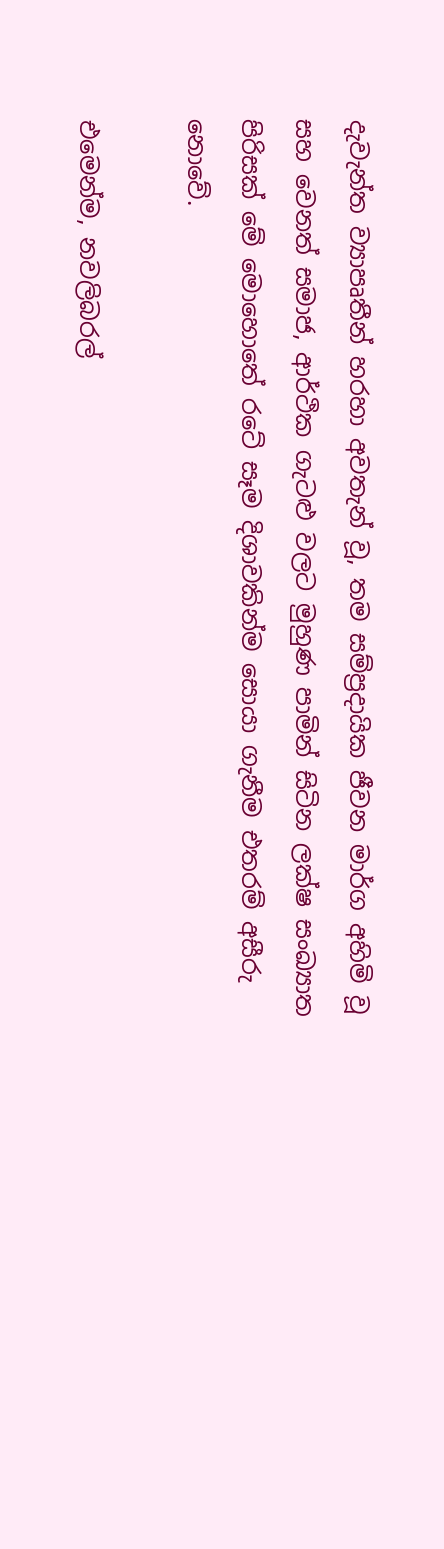දැවැන්ත ව්‍යාපෘතීන් හරහා අවතැන් වූ, තම සම්ප්‍රදායික ජීවන මාර්ග අහිමි වූ සහ වෙනත් සමාජ, ආර්ථික ගැටළු වලට මුහුණ පාමින් සිටින ලක්ෂ සංඛ්‍යාත පිරිසක් මේ මොහොතේ රටේ සෑම දිශාවකින්ම සොයා ගැනීම එතරම් අසීරු නොවේ.

එමෙන්ම, නවලිබරල්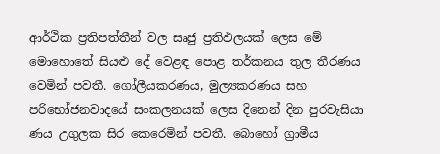ආර්ථික ප්‍රතිපත්තීන් වල සෘජු ප්‍රතිඵලයක් ලෙස මේ මොහොතේ සියළු දේ වෙළඳ පොළ තර්කනය තුල තීරණය වෙමින් පවතී. ගෝලීයකරණය, මුල්‍යකරණය සහ පරිභෝජනවාදයේ සංකලනයක් ලෙස දිනෙන් දින පුරවැසියා ණය උගුලක සිර කෙරෙමින් පවතී. බොහෝ ග්‍රාමීය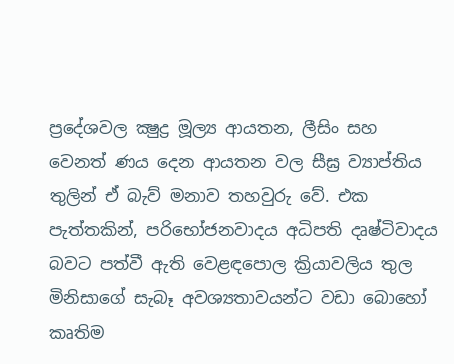ප්‍රදේශවල ක්‍ෂුද්‍ර මූල්‍ය ආයතන, ලීසිං සහ වෙනත් ණය දෙන ආයතන වල සීඝ්‍ර ව්‍යාප්තිය තුලින් ඒ බැව් මනාව තහවුරු වේ. එක පැත්තකින්, පරිභෝජනවාදය අධිපති දෘෂ්ටිවාදය බවට පත්වී ඇති වෙළඳපොල ක්‍රියාවලිය තුල මිනිසාගේ සැබෑ අවශ්‍යතාවයන්ට වඩා බොහෝ කෘතිම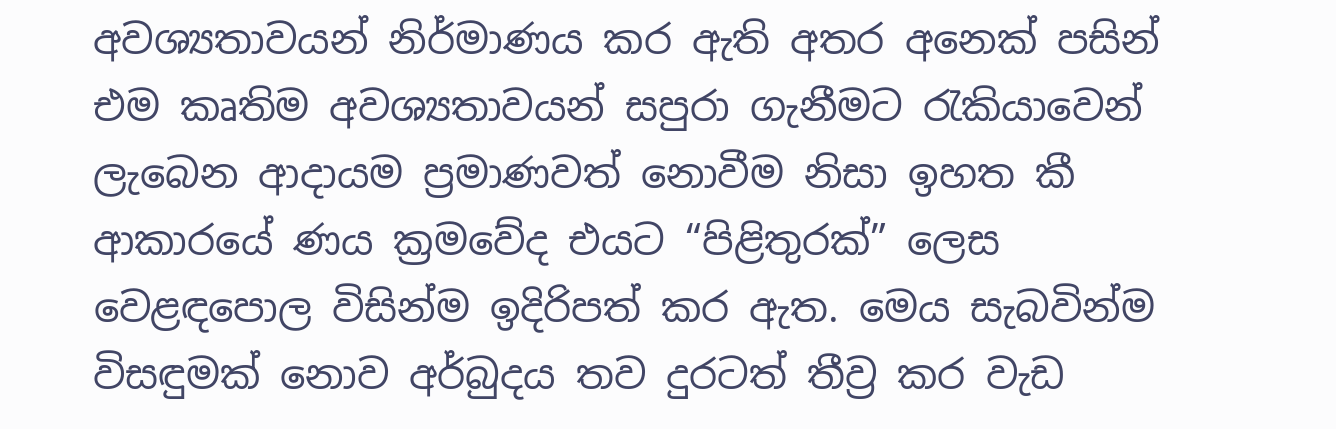අවශ්‍යතාවයන් නිර්මාණය කර ඇති අතර අනෙක් පසින් එම කෘතිම අවශ්‍යතාවයන් සපුරා ගැනීමට රැකියාවෙන් ලැබෙන ආදායම ප්‍රමාණවත් නොවීම නිසා ඉහත කී ආකාරයේ ණය ක්‍රමවේද එයට “පිළිතුරක්” ලෙස වෙළඳපොල විසින්ම ඉදිරිපත් කර ඇත. මෙය සැබවින්ම විසඳුමක් නොව අර්බුදය තව දුරටත් තීව්‍ර කර වැඩ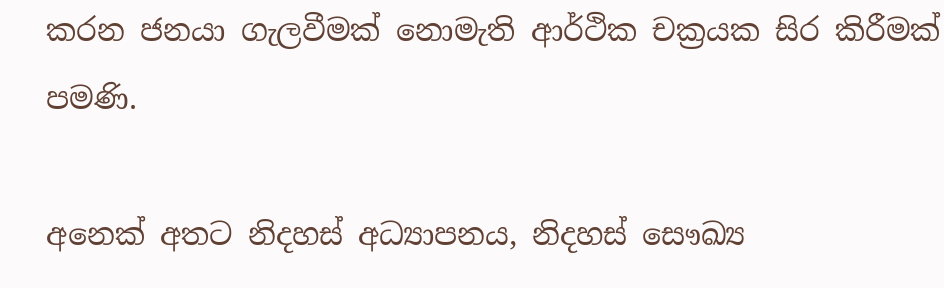කරන ජනයා ගැලවීමක් නොමැති ආර්ථික චක්‍රයක සිර කිරීමක් පමණි.

අනෙක් අතට නිදහස් අධ්‍යාපනය, නිදහස් සෞඛ්‍ය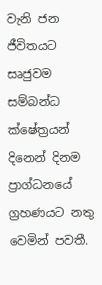වැනි ජන ජීවිතයට සෘජුවම සම්බන්ධ ක්ෂේත්‍රයන් දිනෙන් දිනම ප්‍රාග්ධනයේ ග්‍රහණයට නතු වෙමින් පවතී.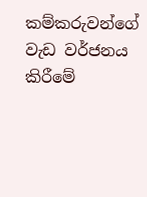කම්කරුවන්ගේ වැඩ වර්ජනය කිරීමේ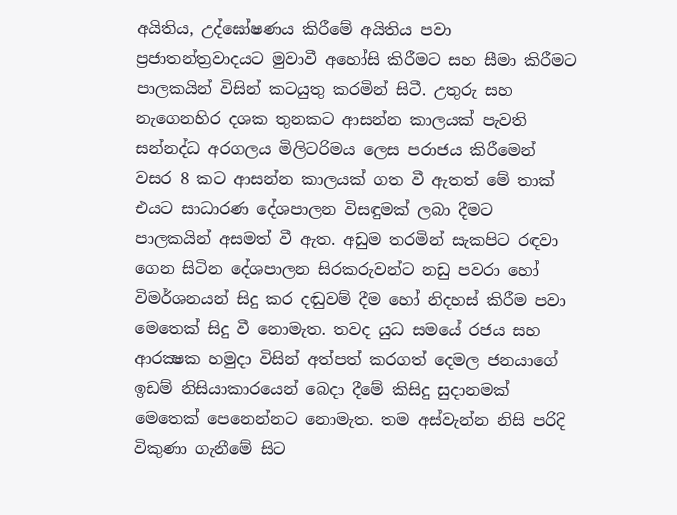අයිතිය, උද්ඝෝෂණය කිරීමේ අයිතිය පවා ප්‍රජාතන්ත්‍රවාදයට මුවාවී අහෝසි කිරීමට සහ සීමා කිරීමට පාලකයින් විසින් කටයුතු කරමින් සිටී. උතුරු සහ නැගෙනහිර දශක තුනකට ආසන්න කාලයක් පැවති සන්නද්ධ අරගලය මිලිටරිමය ලෙස පරාජය කිරීමෙන් වසර 8 කට ආසන්න කාලයක් ගත වී ඇතත් මේ තාක් එයට සාධාරණ දේශපාලන විසඳුමක් ලබා දීමට පාලකයින් අසමත් වී ඇත. අඩුම තරමින් සැකපිට රඳවා ගෙන සිටින දේශපාලන සිරකරුවන්ට නඩු පවරා හෝ විමර්ශනයන් සිදු කර දඬුවම් දීම හෝ නිදහස් කිරීම පවා මෙතෙක් සිදු වී නොමැත. තවද යුධ සමයේ රජය සහ ආරක්‍ෂක හමුදා විසින් අත්පත් කරගත් දෙමල ජනයාගේ ඉඩම් නිසියාකාරයෙන් බෙදා දීමේ කිසිදු සුදානමක් මෙතෙක් පෙනෙන්නට නොමැත. තම අස්වැන්න නිසි පරිදි විකුණා ගැනීමේ සිට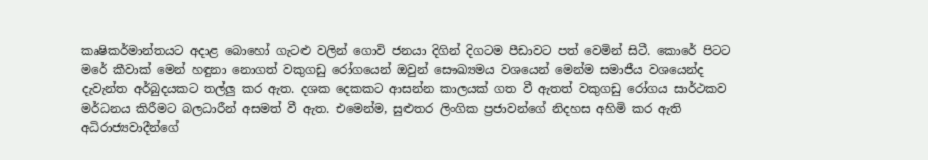කෘෂිකර්මාන්තයට අදාළ බොහෝ ගැටළු වලින් ගොවි ජනයා දිගින් දිගටම පීඩාවට පත් වෙමින් සිටී. කොරේ පිටට මරේ කීවාක් මෙන් හඳුනා නොගත් වකුගඩු රෝගයෙන් ඔවුන් සෞඛ්‍යමය වශයෙන් මෙන්ම සමාජීය වශයෙන්ද දැවැන්ත අර්බුදයකට තල්ලු කර ඇත. දශක දෙකකට ආසන්න කාලයක් ගත වී ඇතත් වකුගඩු රෝගය සාර්ථකව මර්ධනය කිරීමට බලධාරීන් අසමත් වී ඇත. එමෙන්ම, සුළුතර ලිංගික ප්‍රජාවන්ගේ නිදහස අහිමි කර ඇති අධිරාජ්‍යවාදීන්ගේ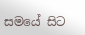සමයේ සිට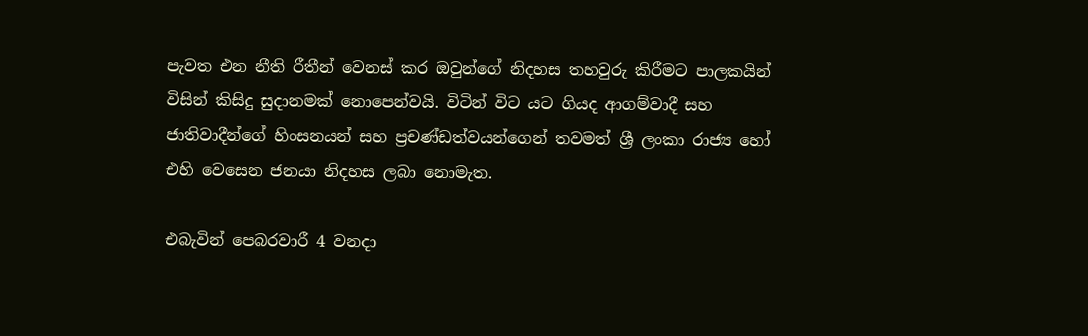පැවත එන නීති රීතීන් වෙනස් කර ඔවුන්ගේ නිදහස තහවුරු කිරීමට පාලකයින් විසින් කිසිදු සුදානමක් නොපෙන්වයි. විටින් විට යට ගියද ආගම්වාදී සහ ජාතිවාදීන්ගේ හිංසනයන් සහ ප්‍රචණ්ඩත්වයන්ගෙන් තවමත් ශ්‍රී ලංකා රාජ්‍ය හෝ එහි වෙසෙන ජනයා නිදහස ලබා නොමැත.

එබැවින් පෙබරවාරී 4 වනදා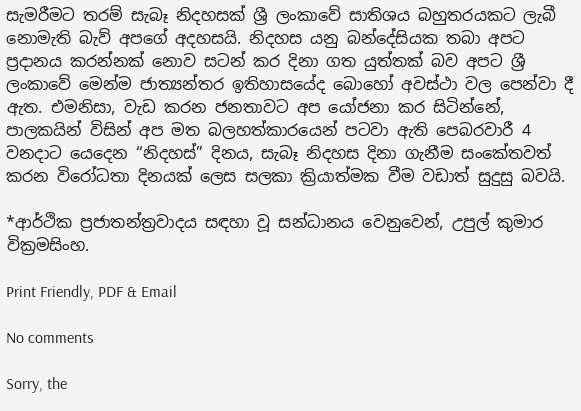සැමරීමට තරම් සැබෑ නිදහසක් ශ්‍රී ලංකාවේ සාතිශය බහුතරයකට ලැබී නොමැති බැව් අපගේ අදහසයි. නිදහස යනු බන්දේසියක තබා අපට ප්‍රදානය කරන්නක් නොව සටන් කර දිනා ගත යුත්තක් බව අපට ශ්‍රී ලංකාවේ මෙන්ම ජාත්‍යන්තර ඉතිහාසයේද බොහෝ අවස්ථා වල පෙන්වා දී ඇත. එමනිසා, වැඩ කරන ජනතාවට අප යෝජනා කර සිටින්නේ, පාලකයින් විසින් අප මත බලහත්කාරයෙන් පටවා ඇති පෙබරවාරී 4 වනදාට යෙදෙන “නිදහස්” දිනය, සැබෑ නිදහස දිනා ගැනීම සංකේතවත් කරන විරෝධතා දිනයක් ලෙස සලකා ක්‍රියාත්මක වීම වඩාත් සුදුසු බවයි.

*ආර්ථික ප්‍රජාතන්ත්‍රවාදය සඳහා වූ සන්ධානය වෙනුවෙන්, උපුල් කුමාර වික්‍රමසිංහ.

Print Friendly, PDF & Email

No comments

Sorry, the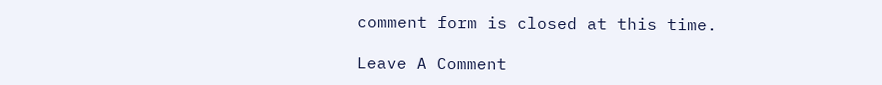comment form is closed at this time.

Leave A Comment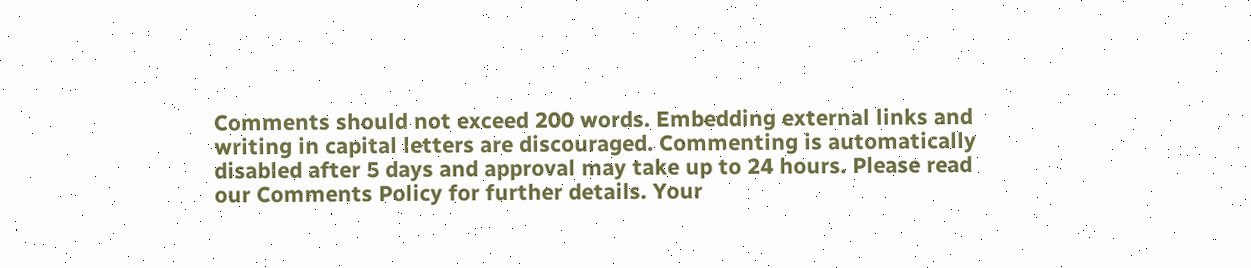Comments should not exceed 200 words. Embedding external links and writing in capital letters are discouraged. Commenting is automatically disabled after 5 days and approval may take up to 24 hours. Please read our Comments Policy for further details. Your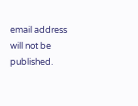email address will not be published.